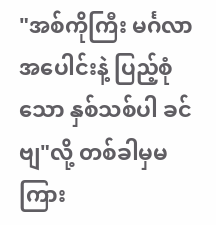"အစ်ကိုကြီး မင်္ဂလာအပေါင်းနဲ့ ပြည့်စုံသော နှစ်သစ်ပါ ခင်ဗျ"လို့ တစ်ခါမှမကြား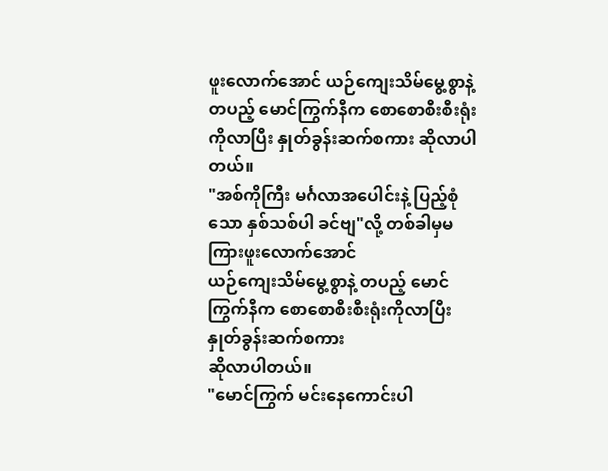ဖူးလောက်အောင် ယဉ်ကျေးသိမ်မွေ့စွာနဲ့ တပည့် မောင်ကြွက်နီက စောစောစီးစီးရုံးကိုလာပြီး နှုတ်ခွန်းဆက်စကား ဆိုလာပါတယ်။
"အစ်ကိုကြီး မင်္ဂလာအပေါင်းနဲ့ ပြည့်စုံသော နှစ်သစ်ပါ ခင်ဗျ"လို့ တစ်ခါမှမကြားဖူးလောက်အောင်
ယဉ်ကျေးသိမ်မွေ့စွာနဲ့ တပည့် မောင်ကြွက်နီက စောစောစီးစီးရုံးကိုလာပြီး နှုတ်ခွန်းဆက်စကား
ဆိုလာပါတယ်။
"မောင်ကြွက် မင်းနေကောင်းပါ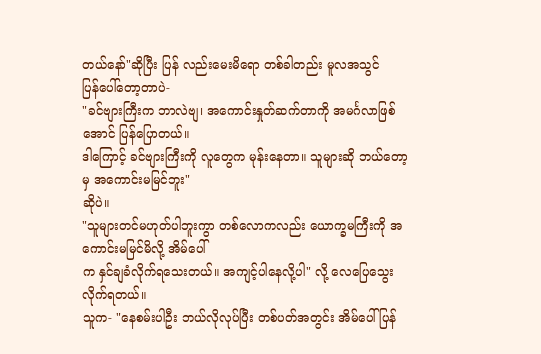တယ်နော်"ဆိုပြီး ပြန် လည်းမေးမိရော တစ်ခါတည်း မူလအသွင်
ပြန်ပေါ်တော့တာပဲ-
"ခင်ဗျားကြီးက ဘာလဲဗျ၊ အကောင်းနှုတ်ဆက်တာကို အမင်္ဂလာဖြစ်အောင် ပြန်ပြောတယ်။
ဒါကြောင့် ခင်ဗျားကြီးကို လူတွေက မုန်းနေတာ။ သူများဆို ဘယ်တော့မှ အကောင်းမမြင်ဘူး"
ဆိုပဲ။
"သူများတင်မဟုတ်ပါဘူးကွာ တစ်လောကလည်း ယောက္ခမကြီးကို အကောင်းမမြင်မိလို့ အိမ်ပေါ်
က နှင်ချခံလိုက်ရသေးတယ်။ အကျင့်ပါနေလို့ပါ" လို့ လေပြေသွေးလိုက်ရတယ်။
သူက- "နေစမ်းပါဦး ဘယ်လိုလုပ်ပြီး တစ်ပတ်အတွင်း အိမ်ပေါ်ပြန်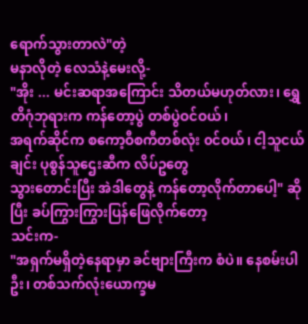ရောက်သွားတာလဲ"တဲ့
မနာလိုတဲ့ လေသံနဲ့မေးလို့-
"အိုး ... မင်းဆရာအကြောင်း သိတယ်မဟုတ်လား၊ ရွှေတိဂုံဘုရားက ကန်တော့ပွဲ တစ်ပွဲဝင်ဝယ်၊
အရက်ဆိုင်က စကော့ဝီစကီတစ်လုံး ၀င်ဝယ်၊ ငါ့သူငယ်ချင်း ပုစွန်သူဌေးဆီက လိပ်ဥတွေ
သွားတောင်းပြီး အဲဒါတွေနဲ့ ကန်တော့လိုက်တာပေါ့" ဆိုပြီး ခပ်ကြွားကြွားပြန်ဖြေလိုက်တော့
သင်းက-
"အရှက်မရှိတဲ့နေရာမှာ ခင်ဗျားကြီးက စံပဲ။ နေစမ်းပါဦး၊ တစ်သက်လုံးယောက္ခမ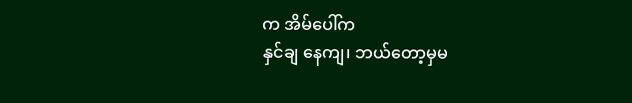က အိမ်ပေါ်က
နှင်ချ နေကျ၊ ဘယ်တော့မှမ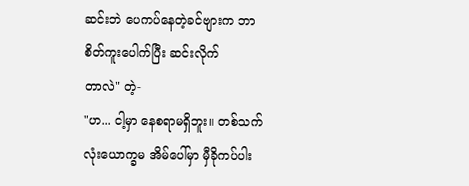ဆင်းဘဲ ပေကပ်နေတဲ့ခင်ဗျားက ဘာစိတ်ကူးပေါက်ပြီး ဆင်းလိုက်
တာလဲ" တဲ့-
"ဟ... ငါ့မှာ နေစရာမရှိဘူး။ တစ်သက်လုံးယောက္ခမ အိမ်ပေါ်မှာ မှီခိုကပ်ပါး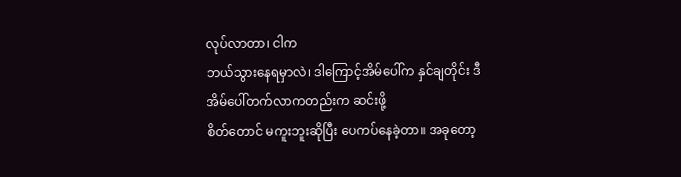လုပ်လာတာ၊ ငါက
ဘယ်သွားနေရမှာလဲ၊ ဒါကြောင့်အိမ်ပေါ်က နှင်ချတိုင်း ဒီအိမ်ပေါ်တက်လာကတည်းက ဆင်းဖို့
စိတ်တောင် မကူးဘူးဆိုပြီး ပေကပ်နေခဲ့တာ။ အခုတော့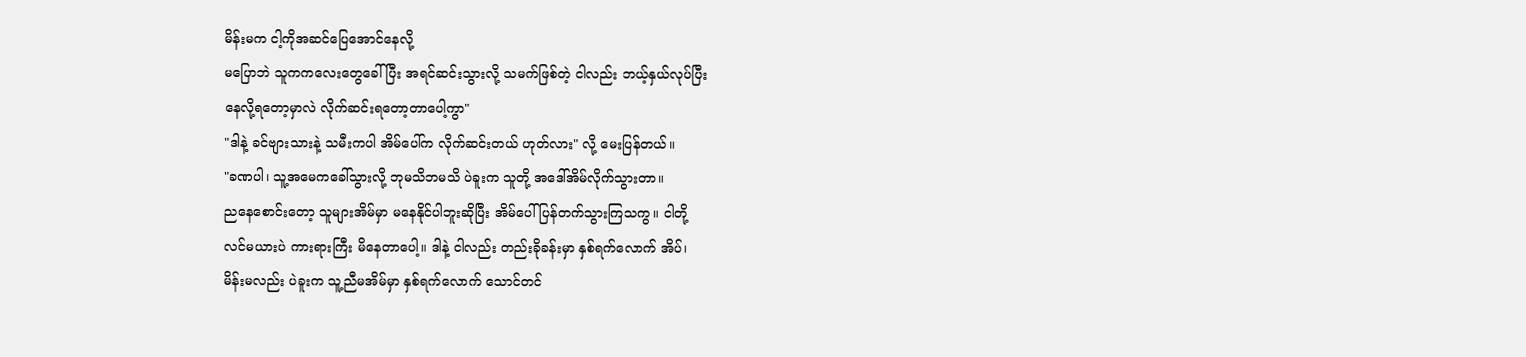မိန်းမက ငါ့ကိုအဆင်ပြေအောင်နေလို့
မပြောဘဲ သူကကလေးတွေခေါ်ပြီး အရင်ဆင်းသွားလို့ သမက်ဖြစ်တဲ့ ငါလည်း ဘယ့်နှယ်လုပ်ပြီး
နေလို့ရတော့မှာလဲ လိုက်ဆင်းရတော့တာပေါ့ကွာ"
"ဒါနဲ့ ခင်ဗျားသားနဲ့ သမီးကပါ အိမ်ပေါ်က လိုက်ဆင်းတယ် ဟုတ်လား" လို့ မေးပြန်တယ်။
"ခဏပါ၊ သူ့အမေကခေါ်သွားလို့ ဘုမသိဘမသိ ပဲခူးက သူတို့ အဒေါ်အိမ်လိုက်သွားတာ။
ညနေစောင်းတော့ သူများအိမ်မှာ မနေနိုင်ပါဘူးဆိုပြီး အိမ်ပေါ် ပြန်တက်သွားကြသကွ။ ငါတို့
လင်မယားပဲ ကားရားကြီး မိနေတာပေါ့။ ဒါနဲ့ ငါလည်း တည်းခိုခန်းမှာ နှစ်ရက်လောက် အိပ်၊
မိန်းမလည်း ပဲခူးက သူ့ညီမအိမ်မှာ နှစ်ရက်လောက် သောင်တင်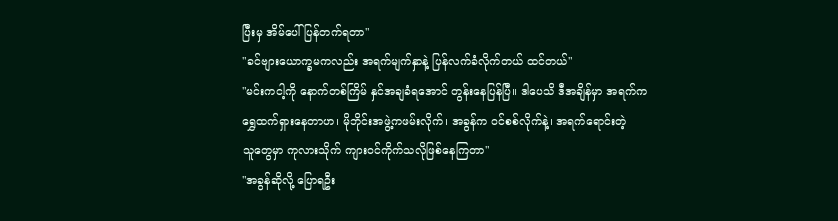ပြီးမှ အိမ်ပေါ်ပြန်တက်ရတာ"
"ခင်ဗျားယောက္ခမကလည်း အရက်မျက်နှာနဲ့ ပြန်လက်ခံလိုက်တယ် ထင်တယ်"
"မင်းကငါ့ကို နောက်တစ်ကြိမ် နှင်အချခံရအောင် တွန်းနေပြန်ပြီ။ ဒါပေသိ ဒီအချိန်မှာ အရက်က
ရွှေထက်ရှားနေတာဟ၊ မိုဘိုင်းအဖွဲ့ကဖမ်းလိုက်၊ အခွန်က ၀င်စစ်လိုက်နဲ့၊ အရက်ရောင်းတဲ့
သူတွေမှာ ကုလားသိုက် ကျားဝင်ကိုက်သလိုဖြစ်နေကြတာ"
"အခွန်ဆိုလို့ ပြောရဦး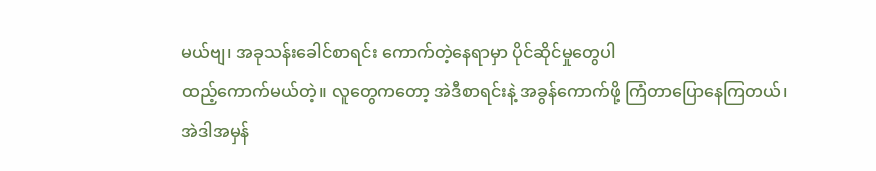မယ်ဗျ၊ အခုသန်းခေါင်စာရင်း ကောက်တဲ့နေရာမှာ ပိုင်ဆိုင်မှုတွေပါ
ထည့်ကောက်မယ်တဲ့။ လူတွေကတော့ အဲဒီစာရင်းနဲ့ အခွန်ကောက်ဖို့ ကြံတာပြောနေကြတယ်၊
အဲဒါအမှန်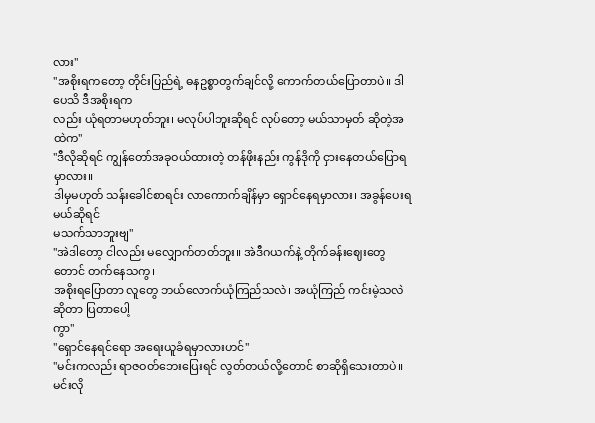လား"
"အစိုးရကတော့ တိုင်းပြည်ရဲ့ ဓနဥစ္စာတွက်ချင်လို့ ကောက်တယ်ပြောတာပဲ။ ဒါပေသိ ဒီအစိုးရက
လည်း ယုံရတာမဟုတ်ဘူး၊ မလုပ်ပါဘူးဆိုရင် လုပ်တော့ မယ်သာမှတ် ဆိုတဲ့အထဲက"
"ဒီလိုဆိုရင် ကျွန်တော်အခုဝယ်ထားတဲ့ တန်ဖိုးနည်း ကွန်ဒိုကို ငှားနေတယ်ပြောရမှာလား။
ဒါမှမဟုတ် သန်းခေါင်စာရင်း လာကောက်ချိန်မှာ ရှောင်နေရမှာလား၊ အခွန်ပေးရမယ်ဆိုရင်
မသက်သာဘူးဗျ"
"အဲဒါတော့ ငါလည်း မလျှောက်တတ်ဘူး။ အဲဒီဂယက်နဲ့ တိုက်ခန်းဈေးတွေတောင် တက်နေသကွ၊
အစိုးရပြောတာ လူတွေ ဘယ်လောက်ယုံကြည်သလဲ၊ အယုံကြည် ကင်းမဲ့သလဲဆိုတာ ပြတာပေါ့
ကွာ"
"ရှောင်နေရင်ရော အရေးယူခံရမှာလားဟင်"
"မင်းကလည်း ရာဇဝတ်ဘေးပြေးရင် လွတ်တယ်လို့တောင် စာဆိုရှိသေးတာပဲ။ မင်းလို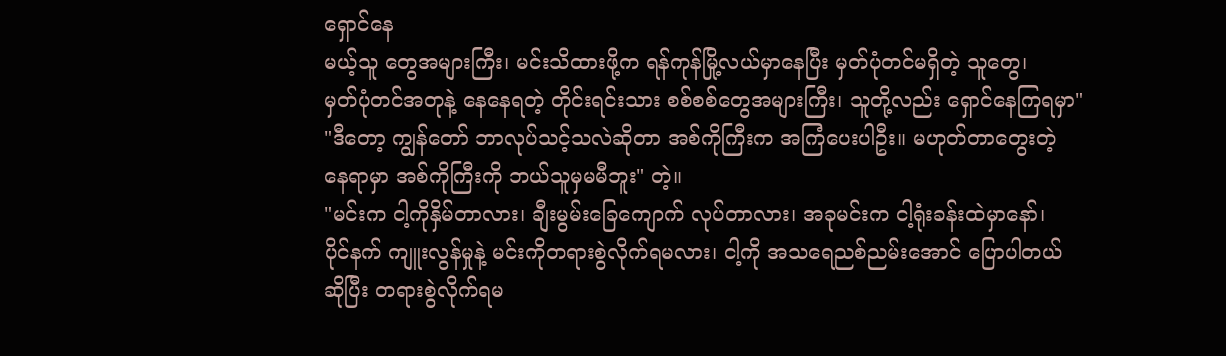ရှောင်နေ
မယ့်သူ တွေအများကြီး၊ မင်းသိထားဖို့က ရန်ကုန်မြို့လယ်မှာနေပြီး မှတ်ပုံတင်မရှိတဲ့ သူတွေ၊
မှတ်ပုံတင်အတုနဲ့ နေနေရတဲ့ တိုင်းရင်းသား စစ်စစ်တွေအများကြီး၊ သူတို့လည်း ရှောင်နေကြရမှာ"
"ဒီတော့ ကျွန်တော် ဘာလုပ်သင့်သလဲဆိုတာ အစ်ကိုကြီးက အကြံပေးပါဦး။ မဟုတ်တာတွေးတဲ့
နေရာမှာ အစ်ကိုကြီးကို ဘယ်သူမှမမီဘူး" တဲ့။
"မင်းက ငါ့ကိုနှိမ်တာလား၊ ချီးမွမ်းခြေကျောက် လုပ်တာလား၊ အခုမင်းက ငါ့ရုံးခန်းထဲမှာနော်၊
ပိုင်နက် ကျူးလွန်မှုနဲ့ မင်းကိုတရားစွဲလိုက်ရမလား၊ ငါ့ကို အသရေညစ်ညမ်းအောင် ပြောပါတယ်
ဆိုပြီး တရားစွဲလိုက်ရမ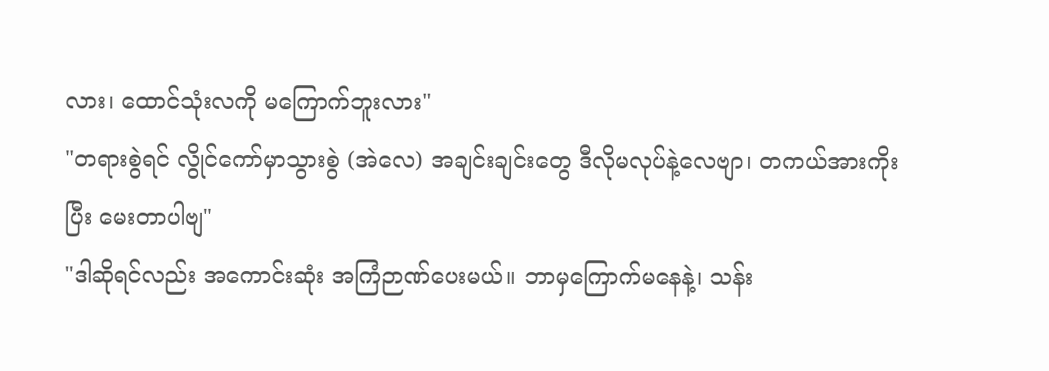လား၊ ထောင်သုံးလကို မကြောက်ဘူးလား"
"တရားစွဲရင် လွိုင်ကော်မှာသွားစွဲ (အဲလေ) အချင်းချင်းတွေ ဒီလိုမလုပ်နဲ့လေဗျာ၊ တကယ်အားကိုး
ပြီး မေးတာပါဗျ"
"ဒါဆိုရင်လည်း အကောင်းဆုံး အကြံဉာဏ်ပေးမယ်။ ဘာမှကြောက်မနေနဲ့၊ သန်း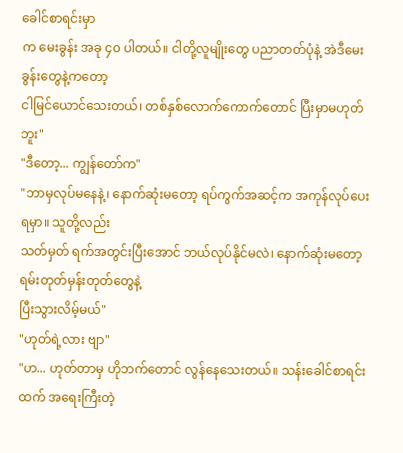ခေါင်စာရင်းမှာ
က မေးခွန်း အခု ၄၀ ပါတယ်။ ငါတို့လူမျိုးတွေ ပညာတတ်ပုံနဲ့ အဲဒီမေးခွန်းတွေနဲ့ကတော့
ငါမြင်ယောင်သေးတယ်၊ တစ်နှစ်လောက်ကောက်တောင် ပြီးမှာမဟုတ်ဘူး"
"ဒီတော့... ကျွန်တော်က"
"ဘာမှလုပ်မနေနဲ့၊ နောက်ဆုံးမတော့ ရပ်ကွက်အဆင့်က အကုန်လုပ်ပေးရမှာ။ သူတို့လည်း
သတ်မှတ် ရက်အတွင်းပြီးအောင် ဘယ်လုပ်နိုင်မလဲ၊ နောက်ဆုံးမတော့ ရမ်းတုတ်မှန်းတုတ်တွေနဲ့
ပြီးသွားလိမ့်မယ်"
"ဟုတ်ရဲ့လား ဗျာ"
"ဟ... ဟုတ်တာမှ ဟိုဘက်တောင် လွန်နေသေးတယ်။ သန်းခေါင်စာရင်းထက် အရေးကြီးတဲ့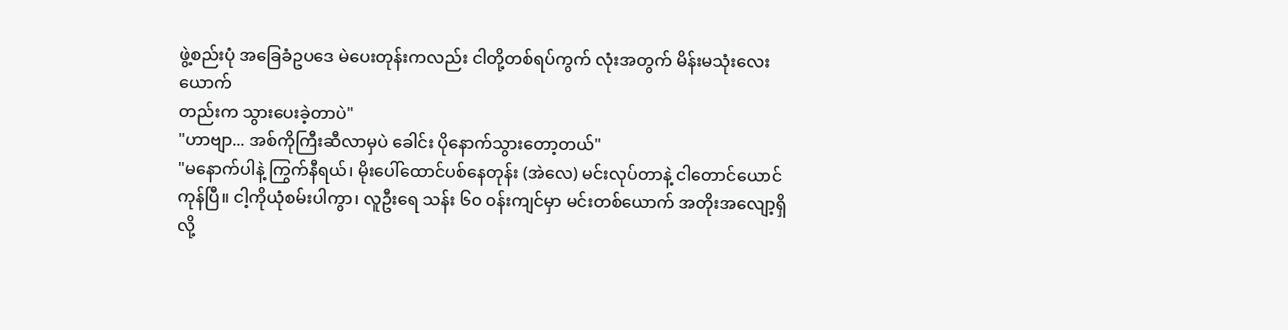ဖွဲ့စည်းပုံ အခြေခံဥပဒေ မဲပေးတုန်းကလည်း ငါတို့တစ်ရပ်ကွက် လုံးအတွက် မိန်းမသုံးလေးယောက်
တည်းက သွားပေးခဲ့တာပဲ"
"ဟာဗျာ... အစ်ကိုကြီးဆီလာမှပဲ ခေါင်း ပိုနောက်သွားတော့တယ်"
"မနောက်ပါနဲ့ ကြွက်နီရယ်၊ မိုးပေါ်ထောင်ပစ်နေတုန်း (အဲလေ) မင်းလုပ်တာနဲ့ ငါတောင်ယောင်
ကုန်ပြီ။ ငါ့ကိုယုံစမ်းပါကွာ၊ လူဦးရေ သန်း ၆၀ ၀န်းကျင်မှာ မင်းတစ်ယောက် အတိုးအလျော့ရှိ
လို့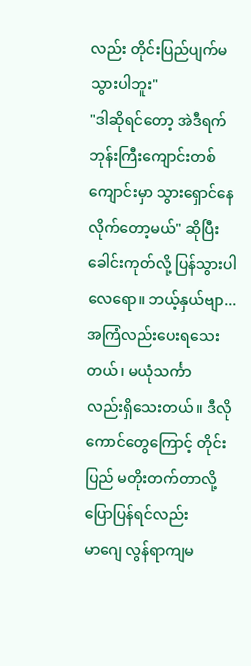လည်း တိုင်းပြည်ပျက်မသွားပါဘူး"
"ဒါဆိုရင်တော့ အဲဒီရက် ဘုန်းကြီးကျောင်းတစ်ကျောင်းမှာ သွားရှောင်နေလိုက်တော့မယ်" ဆိုပြီး
ခေါင်းကုတ်လို့ ပြန်သွားပါလေရော။ ဘယ့်နှယ်ဗျာ... အကြံလည်းပေးရသေးတယ်၊ မယုံသင်္ကာ
လည်းရှိသေးတယ်။ ဒီလိုကောင်တွေကြောင့် တိုင်းပြည် မတိုးတက်တာလို့ ပြောပြန်ရင်လည်း
မာဂျေ လွန်ရာကျမ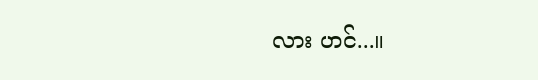လား ဟင်...။